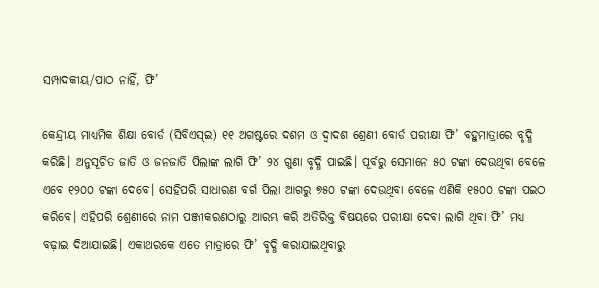ସମ୍ପାଦକୀୟ/ପାଠ ନାହିଁ, ଫି’

କେନ୍ଦ୍ରୀୟ ମାଧ୍ୟମିକ ଶିକ୍ଷା ବୋର୍ଡ (ସିବିଏସ୍‌ଇ) ୧୧ ଅଗଷ୍ଟରେ ଦଶମ ଓ ଦ୍ୱାଦଶ ଶ୍ରେଣୀ ବୋର୍ଡ ପରୀକ୍ଷା ଫି’ ବହୁମାତ୍ରାରେ ବୃଦ୍ଧି କରିଛି। ଅନୁସୂଚିତ ଜାତି ଓ ଜନଜାତି ପିଲାଙ୍କ ଲାଗି ଫି’ ୨୪ ଗୁଣା ବୃଦ୍ଧି ପାଇଛି। ପୂର୍ବରୁ ସେମାନେ ୫୦ ଟଙ୍କା ଦେଉଥିବା ବେଳେ ଏବେ ୧୨୦୦ ଟଙ୍କା ଦେବେ। ସେହିପରି ସାଧାରଣ ବର୍ଗ ପିଲା ଆଗରୁ ୭୫୦ ଟଙ୍କା ଦେଉଥିବା ବେଳେ ଏଣିକି ୧୫୦୦ ଟଙ୍କା ପଇଠ କରିବେ। ଏହିପରି ଶ୍ରେଣୀରେ ନାମ ପଞ୍ଜୀକରଣଠାରୁ ଆରମ୍ଭ କରି ଅତିରିକ୍ତ ବିଷୟରେ ପରୀକ୍ଷା ଦେବା ଲାଗି ଥିବା ଫି’ ମଧ୍ୟ ବଢ଼ାଇ ଦିଆଯାଇଛି। ଏକାଥରକେ ଏତେ ମାତ୍ରାରେ ଫି’ ବୃଦ୍ଧି କରାଯାଇଥିବାରୁ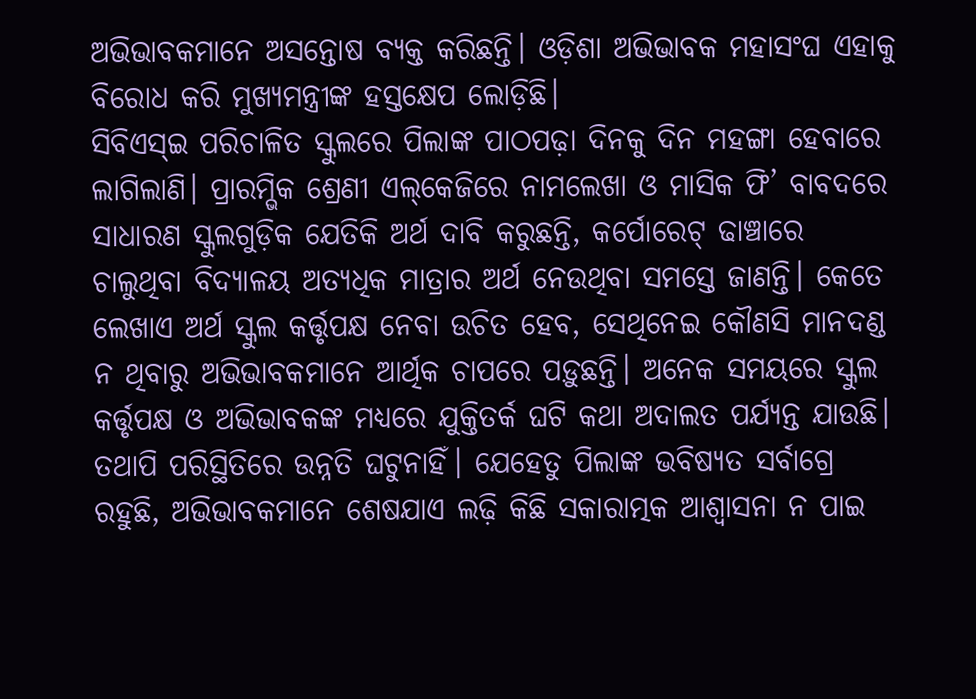ଅଭିଭାବକମାନେ ଅସନ୍ତୋଷ ବ୍ୟକ୍ତ କରିଛନ୍ତି। ଓଡ଼ିଶା ଅଭିଭାବକ ମହାସଂଘ ଏହାକୁ ବିରୋଧ କରି ମୁଖ୍ୟମନ୍ତ୍ରୀଙ୍କ ହସ୍ତକ୍ଷେପ ଲୋଡ଼ିଛି।
ସିବିଏସ୍‌ଇ ପରିଚାଳିତ ସ୍କୁଲରେ ପିଲାଙ୍କ ପାଠପଢ଼ା ଦିନକୁ ଦିନ ମହଙ୍ଗା ହେବାରେ ଲାଗିଲାଣି। ପ୍ରାରମ୍ଭିକ ଶ୍ରେଣୀ ଏଲ୍‌କେଜିରେ ନାମଲେଖା ଓ ମାସିକ ଫି’ ବାବଦରେ ସାଧାରଣ ସ୍କୁଲଗୁଡ଼ିକ ଯେତିକି ଅର୍ଥ ଦାବି କରୁଛନ୍ତି, କର୍ପୋରେଟ୍‌ ଢାଞ୍ଚାରେ ଚାଲୁଥିବା ବିଦ୍ୟାଳୟ ଅତ୍ୟଧିକ ମାତ୍ରାର ଅର୍ଥ ନେଉଥିବା ସମସ୍ତେ ଜାଣନ୍ତି। କେତେ ଲେଖାଏ ଅର୍ଥ ସ୍କୁଲ କର୍ତ୍ତୃପକ୍ଷ ନେବା ଉଚିତ ହେବ, ସେଥିନେଇ କୌଣସି ମାନଦଣ୍ଡ ନ ଥିବାରୁ ଅଭିଭାବକମାନେ ଆର୍ଥିକ ଚାପରେ ପଡ଼ୁଛନ୍ତି। ଅନେକ ସମୟରେ ସ୍କୁଲ କର୍ତ୍ତୃପକ୍ଷ ଓ ଅଭିଭାବକଙ୍କ ମଧ୍ୟରେ ଯୁକ୍ତିତର୍କ ଘଟି କଥା ଅଦାଲତ ପର୍ଯ୍ୟନ୍ତ ଯାଉଛି। ତଥାପି ପରିସ୍ଥିତିରେ ଉନ୍ନତି ଘଟୁନାହିଁ। ଯେହେତୁ ପିଲାଙ୍କ ଭବିଷ୍ୟତ ସର୍ବାଗ୍ରେ ରହୁଛି, ଅଭିଭାବକମାନେ ଶେଷଯାଏ ଲଢ଼ି କିଛି ସକାରାତ୍ମକ ଆଶ୍ୱାସନା ନ ପାଇ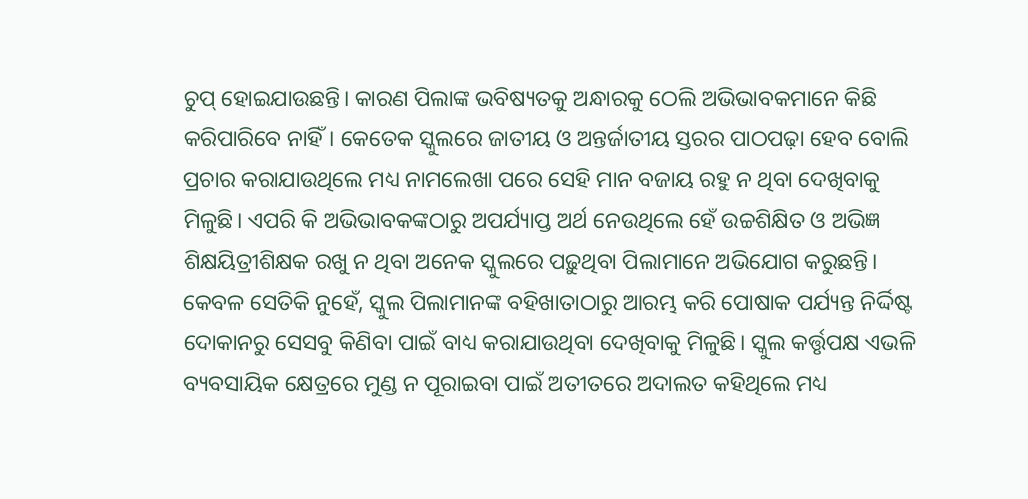ଚୁପ୍‌ ହୋଇଯାଉଛନ୍ତି। କାରଣ ପିଲାଙ୍କ ଭବିଷ୍ୟତକୁ ଅନ୍ଧାରକୁ ଠେଲି ଅଭିଭାବକମାନେ କିଛି କରିପାରିବେ ନାହିଁ। କେତେକ ସ୍କୁଲରେ ଜାତୀୟ ଓ ଅନ୍ତର୍ଜାତୀୟ ସ୍ତରର ପାଠପଢ଼ା ହେବ ବୋଲି ପ୍ରଚାର କରାଯାଉଥିଲେ ମଧ୍ୟ ନାମଲେଖା ପରେ ସେହି ମାନ ବଜାୟ ରହୁ ନ ଥିବା ଦେଖିବାକୁ ମିଳୁଛି। ଏପରି କି ଅଭିଭାବକଙ୍କଠାରୁ ଅପର୍ଯ୍ୟାପ୍ତ ଅର୍ଥ ନେଉଥିଲେ ହେଁ ଉଚ୍ଚଶିକ୍ଷିତ ଓ ଅଭିଜ୍ଞ ଶିକ୍ଷୟିତ୍ରୀଶିକ୍ଷକ ରଖୁ ନ ଥିବା ଅନେକ ସ୍କୁଲରେ ପଢ଼ୁଥିବା ପିଲାମାନେ ଅଭିଯୋଗ କରୁଛନ୍ତି। କେବଳ ସେତିକି ନୁହେଁ, ସ୍କୁଲ ପିଲାମାନଙ୍କ ବହିଖାତାଠାରୁ ଆରମ୍ଭ କରି ପୋଷାକ ପର୍ଯ୍ୟନ୍ତ ନିର୍ଦ୍ଦିଷ୍ଟ ଦୋକାନରୁ ସେସବୁ କିଣିବା ପାଇଁ ବାଧ୍ୟ କରାଯାଉଥିବା ଦେଖିବାକୁ ମିଳୁଛି। ସ୍କୁଲ କର୍ତ୍ତୃପକ୍ଷ ଏଭଳି ବ୍ୟବସାୟିକ କ୍ଷେତ୍ରରେ ମୁଣ୍ଡ ନ ପୂରାଇବା ପାଇଁ ଅତୀତରେ ଅଦାଲତ କହିଥିଲେ ମଧ୍ୟ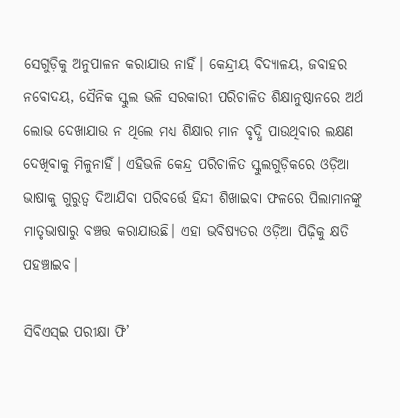ସେଗୁଡ଼ିକୁ ଅନୁପାଳନ କରାଯାଉ ନାହିଁ। କେନ୍ଦ୍ରୀୟ ବିଦ୍ୟାଳୟ, ଜବାହର ନବୋଦୟ, ସୈନିକ ସ୍କୁଲ ଭଳି ସରକାରୀ ପରିଚାଳିତ ଶିକ୍ଷାନୁଷ୍ଠାନରେ ଅର୍ଥ ଲୋଭ ଦେଖାଯାଉ ନ ଥିଲେ ମଧ୍ୟ ଶିକ୍ଷାର ମାନ ବୃଦ୍ଧି ପାଉଥିବାର ଲକ୍ଷଣ ଦେଖିବାକୁ ମିଳୁନାହିଁ। ଏହିଭଳି କେନ୍ଦ୍ର ପରିଚାଳିତ ସ୍କୁଲଗୁଡ଼ିକରେ ଓଡ଼ିଆ ଭାଷାକୁ ଗୁରୁତ୍ୱ ଦିଆଯିବା ପରିବର୍ତ୍ତେ ହିନ୍ଦୀ ଶିଖାଇବା ଫଳରେ ପିଲାମାନଙ୍କୁ ମାତୃଭାଷାରୁ ବଞ୍ଚତ୍ତ କରାଯାଉଛି। ଏହା ଭବିଷ୍ୟତର ଓଡ଼ିଆ ପିଢ଼ିକୁ କ୍ଷତି ପହଞ୍ଚାଇବ।

ସିବିଏସ୍‌ଇ ପରୀକ୍ଷା ଫି’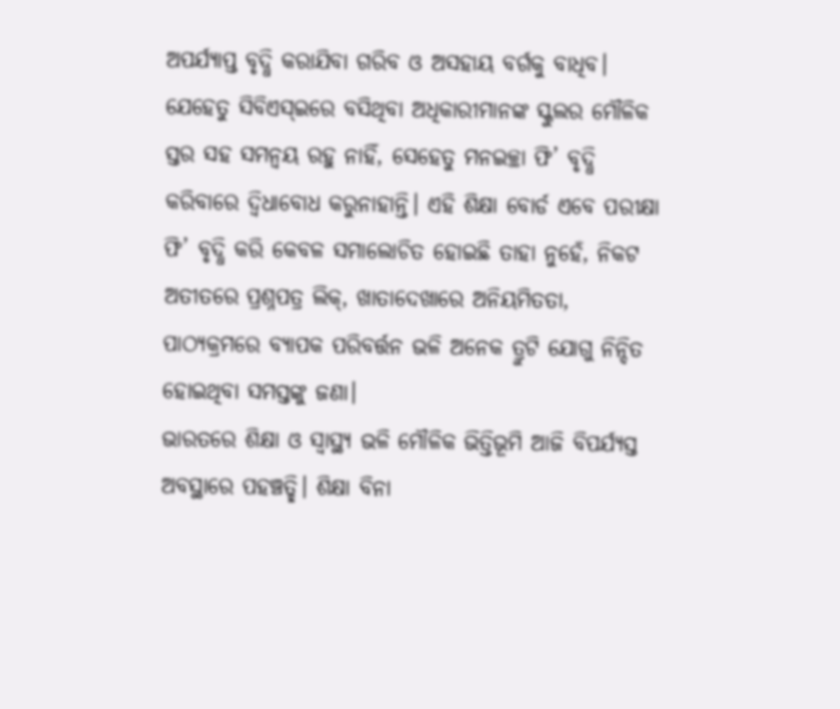ଅପର୍ଯ୍ୟାପ୍ତ ବୃଦ୍ଧି କରାଯିବା ଗରିବ ଓ ଅସହାୟ ବର୍ଗକୁ ବାଧିବ। ଯେହେତୁ ସିବିଏସ୍‌ଇରେ ବସିଥିବା ଅଧିକାରୀମାନଙ୍କ ସ୍କୁଲର ମୌଳିକ ସ୍ତର ସହ ସମନ୍ବୟ ରହୁ ନାହିଁ, ସେହେତୁ ମନଇଚ୍ଛା ଫି’ ବୃଦ୍ଧି କରିବାରେ ଦ୍ୱିଧାବୋଧ କରୁନାହାନ୍ତି। ଏହି ଶିକ୍ଷା ବୋର୍ଡ ଏବେ ପରୀକ୍ଷା ଫି’ ବୃଦ୍ଧି କରି କେବଳ ସମାଲୋଚିତ ହୋଇଛି ତାହା ନୁହେଁ, ନିକଟ ଅତୀତରେ ପ୍ରଶ୍ନପତ୍ର ଲିକ୍‌, ଖାତାଦେଖାରେ ଅନିୟମିତତା, ପାଠ୍ୟକ୍ରମରେ ବ୍ୟାପକ ପରିବର୍ତ୍ତନ ଭଳି ଅନେକ ତ୍ରୁଟି ଯୋଗୁ ନିନ୍ଦିତ ହୋଇଥିବା ସମସ୍ତଙ୍କୁ ଜଣା।
ଭାରତରେ ଶିକ୍ଷା ଓ ସ୍ବାସ୍ଥ୍ୟ ଭଳି ମୌଳିକ ଭିତ୍ତିଭୂମି ଆଜି ବିପର୍ଯ୍ୟସ୍ତ ଅବସ୍ଥାରେ ପହଞ୍ଚତ୍ଛି। ଶିକ୍ଷା ବିନା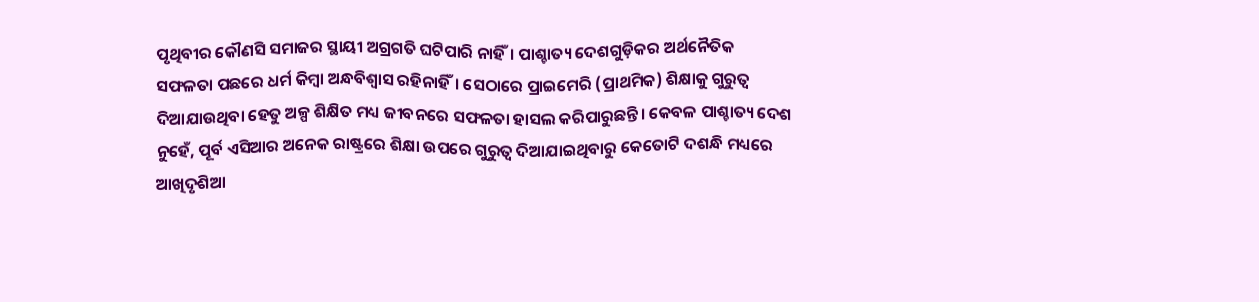ପୃଥିବୀର କୌଣସି ସମାଜର ସ୍ଥାୟୀ ଅଗ୍ରଗତି ଘଟିପାରି ନାହିଁ। ପାଶ୍ଚାତ୍ୟ ଦେଶଗୁଡ଼ିକର ଅର୍ଥନୈତିକ ସଫଳତା ପଛରେ ଧର୍ମ କିମ୍ବା ଅନ୍ଧବିଶ୍ୱାସ ରହିନାହିଁ। ସେଠାରେ ପ୍ରାଇମେରି (ପ୍ରାଥମିକ) ଶିକ୍ଷାକୁ ଗୁରୁତ୍ୱ ଦିଆଯାଉଥିବା ହେତୁ ଅଳ୍ପ ଶିକ୍ଷିତ ମଧ୍ୟ ଜୀବନରେ ସଫଳତା ହାସଲ କରିପାରୁଛନ୍ତି। କେବଳ ପାଶ୍ଚାତ୍ୟ ଦେଶ ନୁହେଁ, ପୂର୍ବ ଏସିଆର ଅନେକ ରାଷ୍ଟ୍ରରେ ଶିକ୍ଷା ଉପରେ ଗୁରୁତ୍ୱ ଦିଆଯାଇଥିବାରୁ କେତୋଟି ଦଶନ୍ଧି ମଧ୍ୟରେ ଆଖିଦୃଶିଆ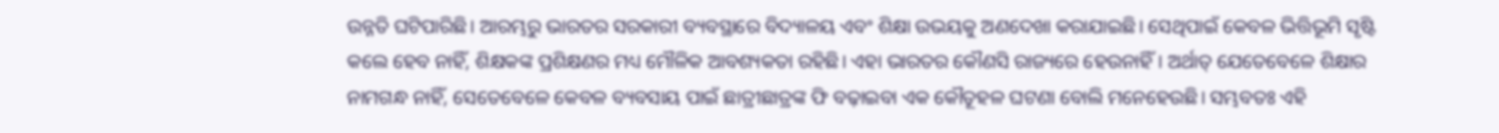ଉନ୍ନତି ଘଟିପାରିଛି। ଆରମ୍ଭରୁ ଭାରତର ସରକାରୀ ବ୍ୟବସ୍ଥାରେ ବିଦ୍ୟାଳୟ ଏବଂ ଶିକ୍ଷା ଉଭୟକୁ ଅଣଦେଖା କରାଯାଇଛି। ସେଥିପାଇଁ କେବଳ ଭିତ୍ତିଭୂମି ସୃଷ୍ଟି କଲେ ହେବ ନାହିଁ, ଶିକ୍ଷକଙ୍କ ପ୍ରଶିକ୍ଷଣର ମଧ୍ୟ ମୌଳିକ ଆବଶ୍ୟକତା ରହିଛି। ଏହା ଭାରତର କୌଣସି ରାଜ୍ୟରେ ହେଉନାହିଁ। ଅର୍ଥାତ୍‌ ଯେତେବେଳେ ଶିକ୍ଷାର ନାମଗନ୍ଧ ନାହିଁ, ସେତେବେଳେ କେବଳ ବ୍ୟବସାୟ ପାଇଁ ଛାତ୍ରୀଛାତ୍ରଙ୍କ ଫି ବଢ଼ାଇବା ଏକ କୌତୂହଳ ଘଟଣା ବୋଲି ମନେହେଉଛି। ସମ୍ଭବତଃ ଏହି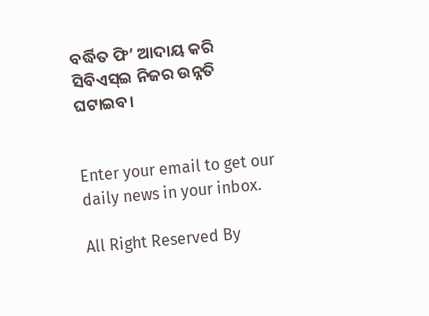ବର୍ଦ୍ଧିତ ଫି’ ଆଦାୟ କରି ସିବିଏସ୍‌ଇ ନିଜର ଉନ୍ନତି ଘଟାଇବ।


Enter your email to get our daily news in your inbox.

All Right Reserved By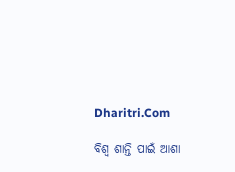Dharitri.Com

ବିଶ୍ୱ ଶାନ୍ତି ପାଇଁ ଆଶା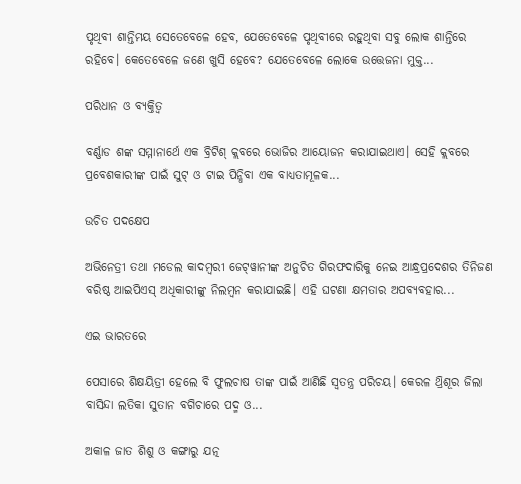ପୃଥିବୀ ଶାନ୍ତିମୟ ସେତେବେଳେ ହେବ, ଯେତେବେଳେ ପୃଥିବୀରେ ରହୁଥିବା ସବୁ ଲୋକ ଶାନ୍ତିରେ ରହିବେ। କେତେବେଳେ ଜଣେ ଖୁସି ହେବେ? ଯେତେବେଳେ ଲୋକେ ଉତ୍ତେଜନା ମୁକ୍ତ...

ପରିଧାନ ଓ ବ୍ୟକ୍ତିତ୍ୱ

ବର୍ଣ୍ଣାଡ ଶଙ୍କ ସମ୍ମାନାର୍ଥେ ଏକ ବ୍ରିଟିଶ୍‌ କ୍ଲବରେ ଭୋଜିର ଆୟୋଜନ କରାଯାଇଥାଏ। ସେହି କ୍ଲବରେ ପ୍ରବେଶକାରୀଙ୍କ ପାଇଁ ସୁଟ୍‌ ଓ ଟାଇ ପିନ୍ଧିବା ଏକ ବାଧ୍ୟତାମୂଳକ...

ଉଚିତ ପଦକ୍ଷେପ

ଅଭିନେତ୍ରୀ ତଥା ମଡେଲ କାଦମ୍ବରୀ ଜେଟ୍‌ୱାନୀଙ୍କ ଅନୁଚିତ ଗିରଫଦାରିକୁ ନେଇ ଆନ୍ଧ୍ରପ୍ରଦେଶର ତିନିଜଣ ବରିଷ୍ଠ ଆଇପିଏସ୍‌ ଅଧିକାରୀଙ୍କୁ ନିଲମ୍ବନ କରାଯାଇଛି। ଏହି ଘଟଣା କ୍ଷମତାର ଅପବ୍ୟବହାର...

ଏଇ ଭାରତରେ

ପେସାରେ ଶିକ୍ଷୟିତ୍ରୀ ହେଲେ ବି ଫୁଲଚାଷ ତାଙ୍କ ପାଇଁ ଆଣିଛି ସ୍ବତନ୍ତ୍ର ପରିଚୟ। କେରଳ ଥ୍ରିଶୂର ଜିଲା ବାସିନ୍ଦା ଲତିକା ସୁତାନ ବଗିଚାରେ ପଦ୍ମ ଓ...

ଅକାଳ ଜାତ ଶିଶୁ ଓ କଙ୍ଗାରୁ ଯତ୍ନ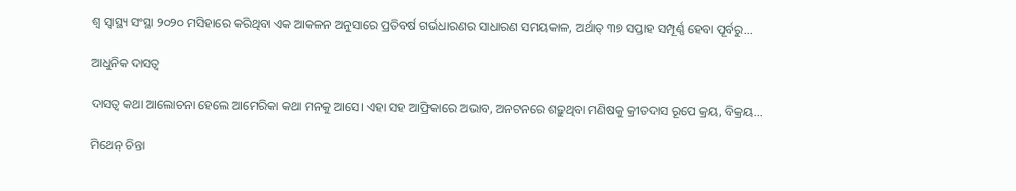ଶ୍ୱ ସ୍ବାସ୍ଥ୍ୟ ସଂସ୍ଥା ୨୦୨୦ ମସିହାରେ କରିଥିବା ଏକ ଆକଳନ ଅନୁସାରେ ପ୍ରତିବର୍ଷ ଗର୍ଭଧାରଣର ସାଧାରଣ ସମୟକାଳ, ଅର୍ଥାତ୍‌ ୩୭ ସପ୍ତାହ ସମ୍ପୂର୍ଣ୍ଣ ହେବା ପୂର୍ବରୁ...

ଆଧୁନିକ ଦାସତ୍ୱ

ଦାସତ୍ୱ କଥା ଆଲୋଚନା ହେଲେ ଆମେରିକା କଥା ମନକୁ ଆସେ। ଏହା ସହ ଆଫ୍ରିକାରେ ଅଭାବ, ଅନଟନରେ ଶଢ଼ୁଥିବା ମଣିଷକୁ କ୍ରୀତଦାସ ରୂପେ କ୍ରୟ, ବିକ୍ରୟ...

ମିଥେନ୍‌ ଚିନ୍ତା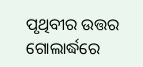ପୃଥିବୀର ଉତ୍ତର ଗୋଲାର୍ଦ୍ଧରେ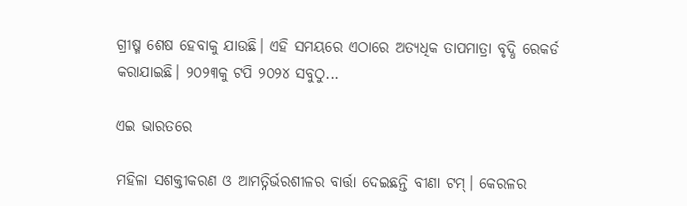ଗ୍ରୀଷ୍ମ ଶେଷ ହେବାକୁ ଯାଉଛି। ଏହି ସମୟରେ ଏଠାରେ ଅତ୍ୟଧିକ ତାପମାତ୍ରା ବୃଦ୍ଧି ରେକର୍ଡ କରାଯାଇଛି। ୨୦୨୩କୁ ଟପି ୨୦୨୪ ସବୁଠୁ...

ଏଇ ଭାରତରେ

ମହିଳା ସଶକ୍ତୀକରଣ ଓ ଆମତ୍ନିର୍ଭରଶୀଳର ବାର୍ତ୍ତା ଦେଇଛନ୍ତି ବୀଣା ଟମ୍‌। କେରଳର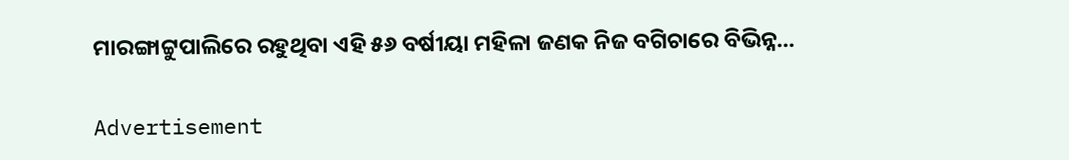ମାରଙ୍ଗାଟ୍ଟୁପାଲିରେ ରହୁଥିବା ଏହି ୫୬ ବର୍ଷୀୟା ମହିଳା ଜଣକ ନିଜ ବଗିଚାରେ ବିଭିନ୍ନ...

Advertisement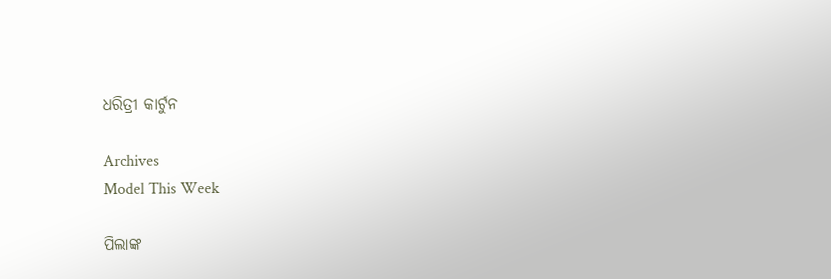ଧରିତ୍ରୀ କାର୍ଟୁନ

Archives
Model This Week

ପିଲାଙ୍କ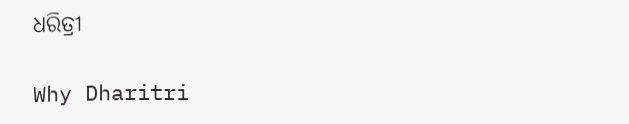ଧରିତ୍ରୀ

Why Dharitri